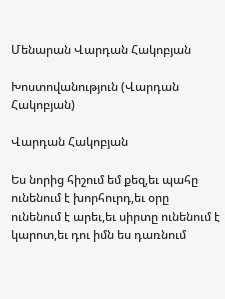Մենարան Վարդան Հակոբյան

Խոստովանություն (Վարդան Հակոբյան)

Վարդան Հակոբյան

Ես նորից հիշում եմ քեզ,եւ պահը ունենում է խորհուրդ,եւ օրը ունենում է արեւ,եւ սիրտը ունենում է կարոտ,եւ դու իմն ես դառնում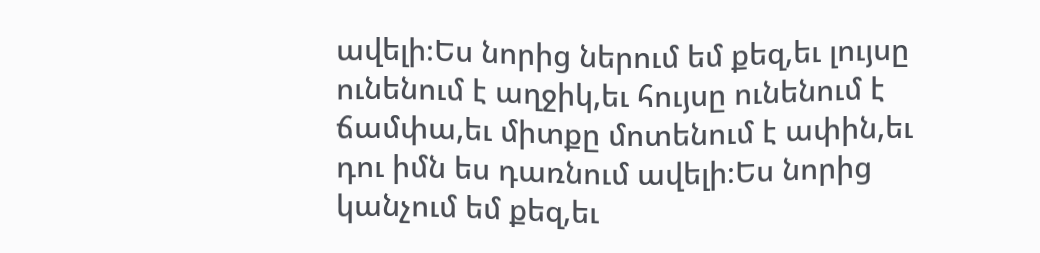ավելի։Ես նորից ներում եմ քեզ,եւ լույսը ունենում է աղջիկ,եւ հույսը ունենում է ճամփա,եւ միտքը մոտենում է ափին,եւ դու իմն ես դառնում ավելի։Ես նորից կանչում եմ քեզ,եւ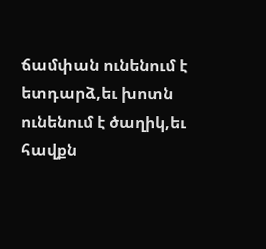ճամփան ունենում է ետդարձ,եւ խոտն ունենում է ծաղիկ,եւ հավքն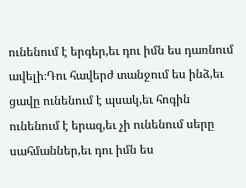ունենում է երգեր,եւ դու իմն ես դառնում ավելի։Դու հավերժ տանջում ես ինձ,եւ ցավը ունենում է պսակ,եւ հոգին ունենում է երազ,եւ չի ունենում սերը սահմաններ,եւ դու իմն ես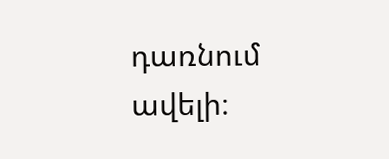դառնում ավելի։